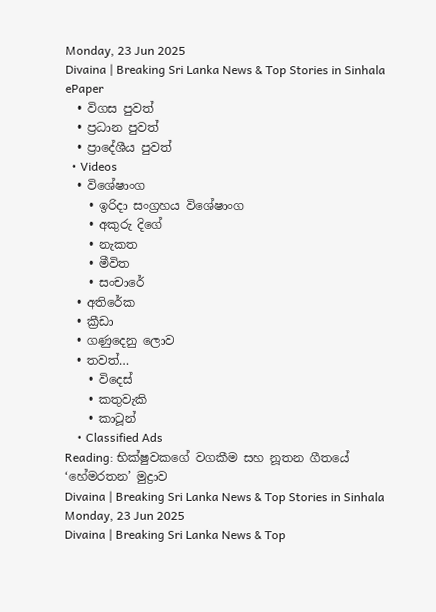Monday, 23 Jun 2025
Divaina | Breaking Sri Lanka News & Top Stories in Sinhala
ePaper
  • විගස පුවත්
  • ප්‍රධාන පුවත්
  • ප්‍රාදේශීය පුවත්
  • Videos
  • විශේෂාංග
    • ඉරිදා සංග්‍රහය විශේෂාංග
    • අකුරු දිගේ
    • නැකත
    • මීවිත
    • සංචාරේ
  • අතිරේක
  • ක්‍රීඩා
  • ගණුදෙනු ලොව
  • තවත්…
    • විදෙස්
    • කතුවැකි
    • කාටූන්
    • Classified Ads
Reading: භික්ෂුවකගේ වගකීම සහ නූතන ගීතයේ ‘හේමරතන’ මුද්‍රාව
Divaina | Breaking Sri Lanka News & Top Stories in Sinhala
Monday, 23 Jun 2025
Divaina | Breaking Sri Lanka News & Top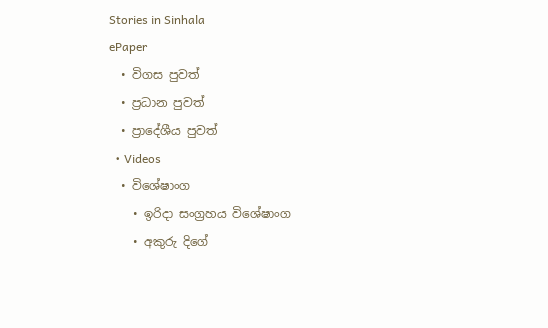Stories in Sinhala
ePaper
  • විගස පුවත්
  • ප්‍රධාන පුවත්
  • ප්‍රාදේශීය පුවත්
  • Videos
  • විශේෂාංග
    • ඉරිදා සංග්‍රහය විශේෂාංග
    • අකුරු දිගේ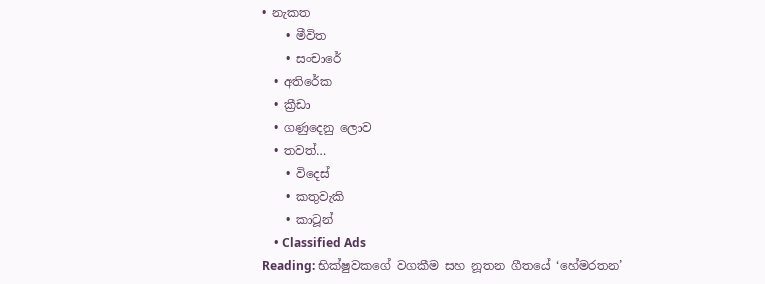• නැකත
    • මීවිත
    • සංචාරේ
  • අතිරේක
  • ක්‍රීඩා
  • ගණුදෙනු ලොව
  • තවත්…
    • විදෙස්
    • කතුවැකි
    • කාටූන්
    • Classified Ads
Reading: භික්ෂුවකගේ වගකීම සහ නූතන ගීතයේ ‘හේමරතන’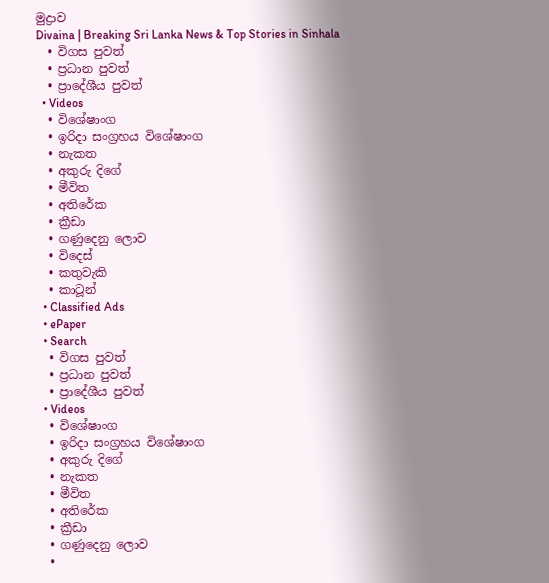මුද්‍රාව
Divaina | Breaking Sri Lanka News & Top Stories in Sinhala
  • විගස පුවත්
  • ප්‍රධාන පුවත්
  • ප්‍රාදේශීය පුවත්
  • Videos
  • විශේෂාංග
  • ඉරිදා සංග්‍රහය විශේෂාංග
  • නැකත
  • අකුරු දිගේ
  • මීවිත
  • අතිරේක
  • ක්‍රීඩා
  • ගණුදෙනු ලොව
  • විදෙස්
  • කතුවැකි
  • කාටූන්
  • Classified Ads
  • ePaper
  • Search
  • විගස පුවත්
  • ප්‍රධාන පුවත්
  • ප්‍රාදේශීය පුවත්
  • Videos
  • විශේෂාංග
  • ඉරිදා සංග්‍රහය විශේෂාංග
  • අකුරු දිගේ
  • නැකත
  • මීවිත
  • අතිරේක
  • ක්‍රීඩා
  • ගණුදෙනු ලොව
  •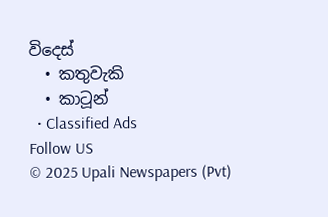විදෙස්
  • කතුවැකි
  • කාටූන්
  • Classified Ads
Follow US
© 2025 Upali Newspapers (Pvt)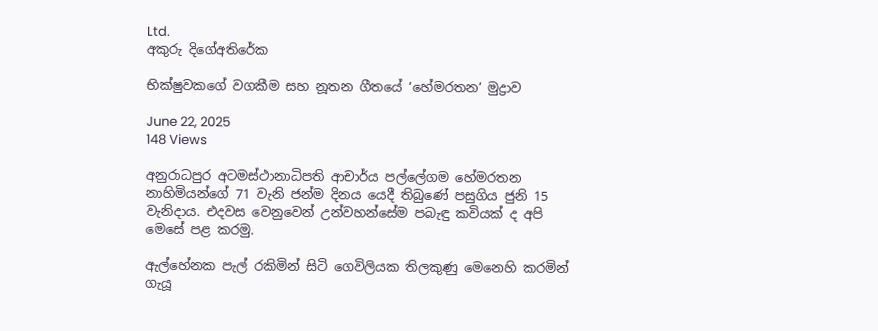Ltd.
අකුරු දිගේඅතිරේක

භික්ෂුවකගේ වගකීම සහ නූතන ගීතයේ ‘හේමරතන’ මුද්‍රාව

June 22, 2025
148 Views

අනුරාධපුර අටමස්ථානාධිපති ආචාර්ය පල්ලේගම හේමරතන නාහිමියන්ගේ 71 වැනි ජන්ම දිනය යෙදී තිබුණේ පසුගිය ජුනි 15 වැනිදාය. එදවස වෙනුවෙන් උන්වහන්සේම පබැඳු කවියක් ද අපි මෙසේ පළ කරමු.

ඇල්හේනක පැල් රකිමින් සිටි ගෙවිලියක තිලකුණු මෙනෙහි කරමින් ගැයූ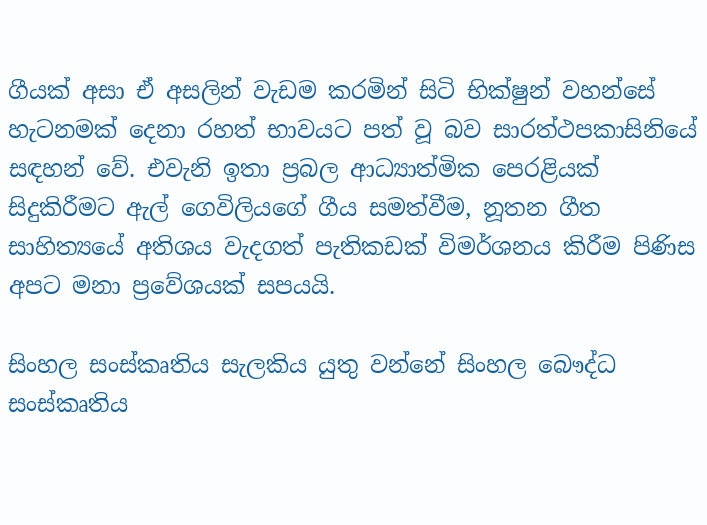ගීයක් අසා ඒ අසලින් වැඩම කරමින් සිටි භික්ෂුන් වහන්සේ හැටනමක් දෙනා රහත් භාවයට පත් වූ බව සාරත්ථපකාසිනියේ සඳහන් වේ. එවැනි ඉතා ප්‍රබල ආධ්‍යාත්මික පෙරළියක් සිදුකිරීමට ඇල් ගෙවිලියගේ ගීය සමත්වීම, නූතන ගීත සාහිත්‍යයේ අතිශය වැදගත් පැතිකඩක් විමර්ශනය කිරීම පිණිස අපට මනා ප්‍රවේශයක් සපයයි.

සිංහල සංස්කෘතිය සැලකිය යුතු වන්නේ සිංහල බෞද්ධ සංස්කෘතිය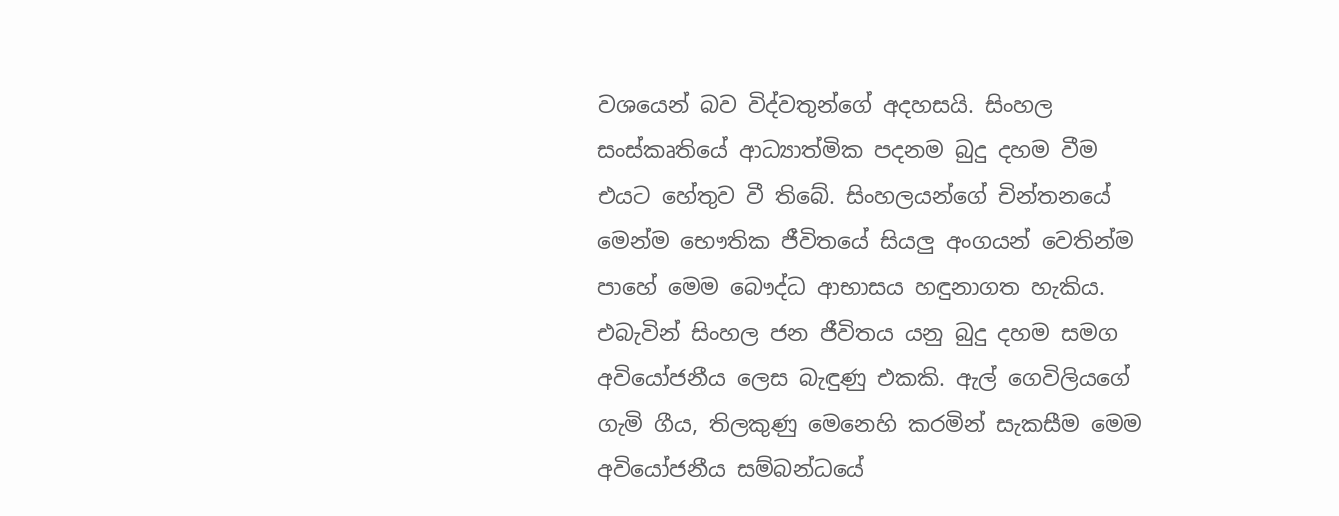වශයෙන් බව විද්වතුන්ගේ අදහසයි. සිංහල සංස්කෘතියේ ආධ්‍යාත්මික පදනම බුදු දහම වීම එයට හේතුව වී තිබේ. සිංහලයන්ගේ චින්තනයේ මෙන්ම භෞතික ජීවිතයේ සියලු අංගයන් වෙතින්ම පාහේ මෙම බෞද්ධ ආභාසය හඳුනාගත හැකිය. එබැවින් සිංහල ජන ජීවිතය යනු බුදු දහම සමග අවියෝජනීය ලෙස බැඳුණු එකකි. ඇල් ගෙවිලියගේ ගැමි ගීය, තිලකුණු මෙනෙහි කරමින් සැකසීම මෙම අවියෝජනීය සම්බන්ධයේ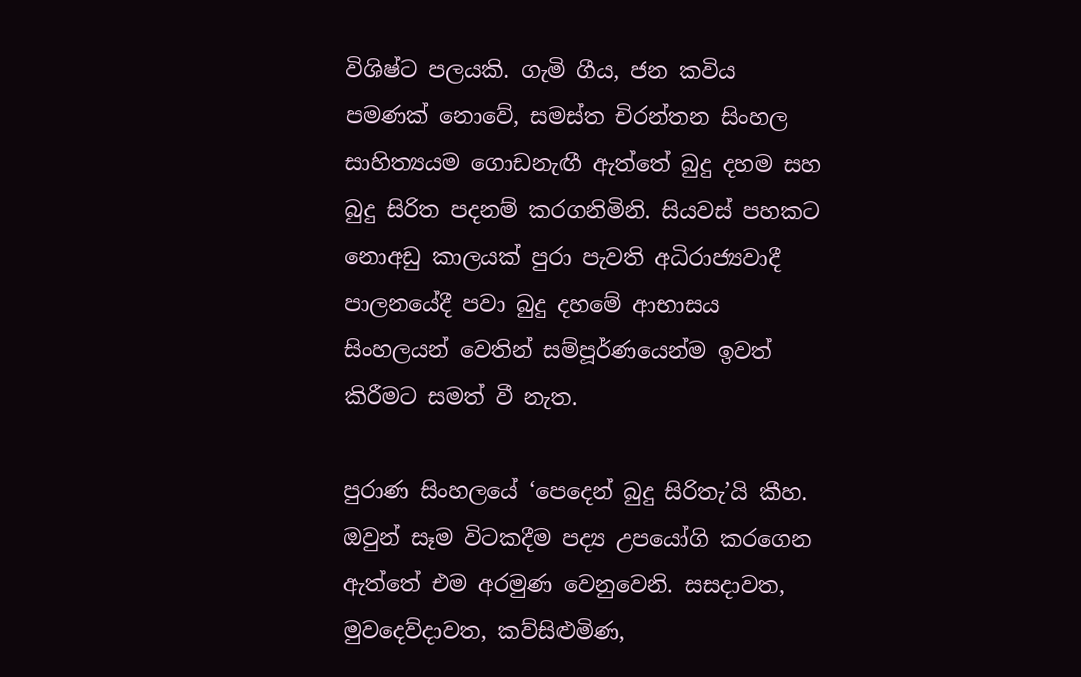විශිෂ්ට පලයකි. ගැමි ගීය, ජන කවිය පමණක් නොවේ, සමස්ත චිරන්තන සිංහල සාහිත්‍යයම ගොඩනැඟී ඇත්තේ බුදු දහම සහ බුදු සිරිත පදනම් කරගනිමිනි. සියවස් පහකට නොඅඩු කාලයක් පුරා පැවති අධිරාජ්‍යවාදී පාලනයේදී පවා බුදු දහමේ ආභාසය සිංහලයන් වෙතින් සම්පූර්ණයෙන්ම ඉවත් කිරීමට සමත් වී නැත.

පුරාණ සිංහලයේ ‘පෙදෙන් බුදු සිරිතැ’යි කීහ. ඔවුන් සෑම විටකදීම පද්‍ය උපයෝගි කරගෙන ඇත්තේ එම අරමුණ වෙනුවෙනි. සසදාවත, මුවදෙව්දාවත, කව්සිළුමිණ,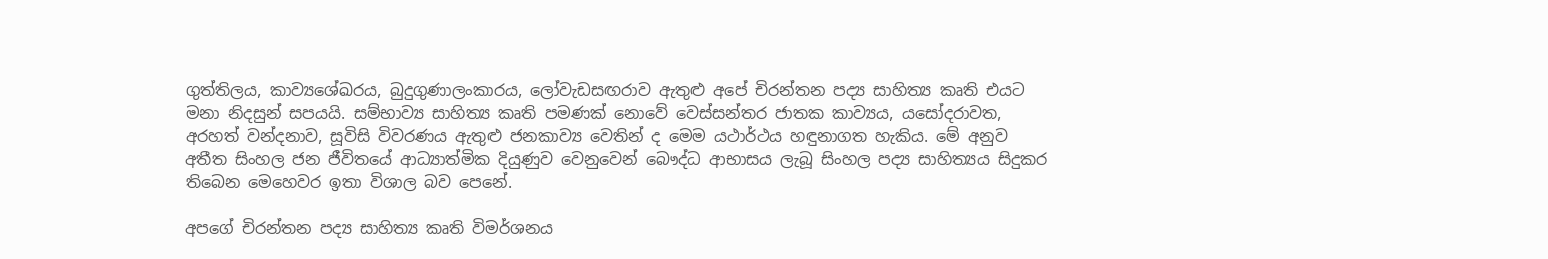ගුත්තිලය, කාව්‍යශේඛරය, බුදුගුණාලංකාරය, ලෝවැඩසඟරාව ඇතුළු අපේ චිරන්තන පද්‍ය සාහිත්‍ය කෘති එයට මනා නිදසුන් සපයයි. සම්භාව්‍ය සාහිත්‍ය කෘති පමණක් නොවේ වෙස්සන්තර ජාතක කාව්‍යය, යසෝදරාවත, අරහත් වන්දනාව, සූවිසි විවරණය ඇතුළු ජනකාව්‍ය වෙතින් ද මෙම යථාර්ථය හඳුනාගත හැකිය. මේ අනුව අතීත සිංහල ජන ජීවිතයේ ආධ්‍යාත්මික දියුණුව වෙනුවෙන් බෞද්ධ ආභාසය ලැබූ සිංහල පද්‍ය සාහිත්‍යය සිදුකර තිබෙන මෙහෙවර ඉතා විශාල බව පෙනේ.

අපගේ චිරන්තන පද්‍ය සාහිත්‍ය කෘති විමර්ශනය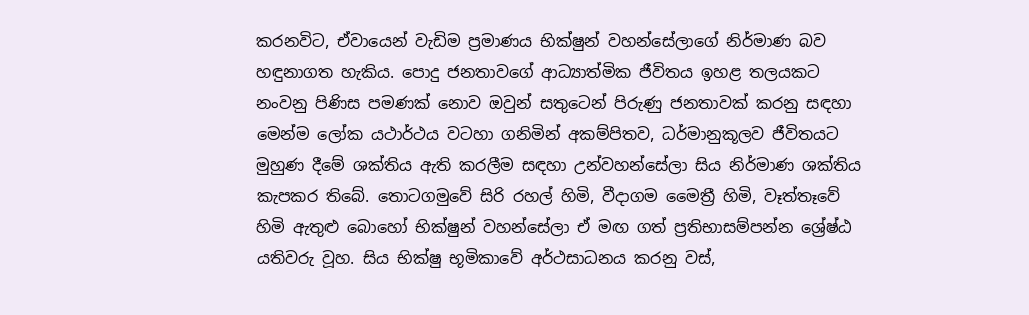කරනවිට, ඒවායෙන් වැඩිම ප්‍රමාණය භික්ෂුන් වහන්සේලාගේ නිර්මාණ බව හඳුනාගත හැකිය. පොදු ජනතාවගේ ආධ්‍යාත්මික ජීවිතය ඉහළ තලයකට නංවනු පිණිස පමණක් නොව ඔවුන් සතුටෙන් පිරුණු ජනතාවක් කරනු සඳහා මෙන්ම ලෝක යථාර්ථය වටහා ගනිමින් අකම්පිතව, ධර්මානුකූලව ජීවිතයට මුහුණ දීමේ ශක්තිය ඇති කරලීම සඳහා උන්වහන්සේලා සිය නිර්මාණ ශක්තිය කැපකර තිබේ. තොටගමුවේ සිරි රහල් හිමි, වීදාගම මෛත්‍රී හිමි, වෑත්තෑවේ හිමි ඇතුළු බොහෝ භික්ෂුන් වහන්සේලා ඒ මඟ ගත් ප්‍රතිභාසම්පන්න ශ්‍රේෂ්ඨ යතිවරු වූහ. සිය භික්ෂු භූමිකාවේ අර්ථසාධනය කරනු වස්,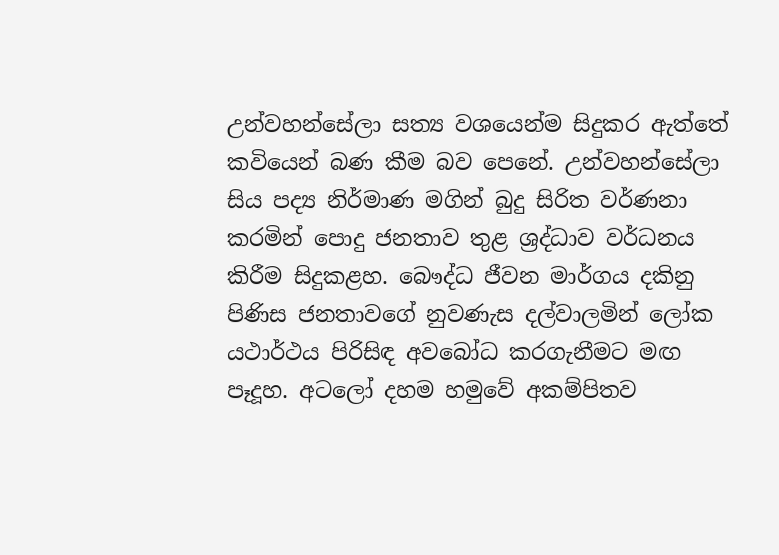උන්වහන්සේලා සත්‍ය වශයෙන්ම සිදුකර ඇත්තේ කවියෙන් බණ කීම බව පෙනේ. උන්වහන්සේලා සිය පද්‍ය නිර්මාණ මගින් බුදු සිරිත වර්ණනා කරමින් පොදු ජනතාව තුළ ශ්‍රද්ධාව වර්ධනය කිරීම සිදුකළහ. බෞද්ධ ජීවන මාර්ගය දකිනු පිණිස ජනතාවගේ නුවණැස දල්වාලමින් ලෝක යථාර්ථය පිරිසිඳ අවබෝධ කරගැනීමට මඟ පෑදූහ. අටලෝ දහම හමුවේ අකම්පිතව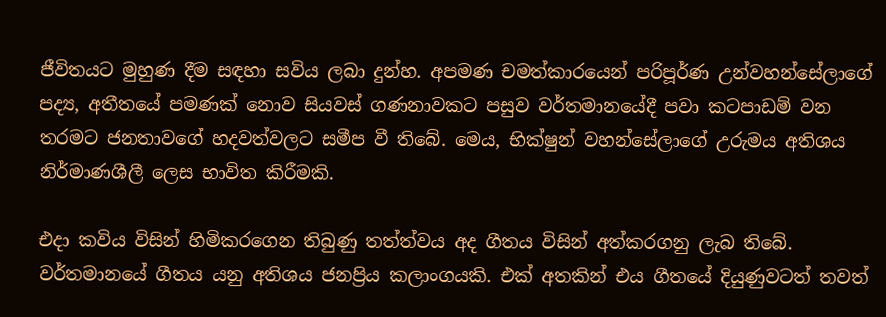ජීවිතයට මුහුණ දීම සඳහා සවිය ලබා දුන්හ. අපමණ චමත්කාරයෙන් පරිපූර්ණ උන්වහන්සේලාගේ පද්‍ය, අතීතයේ පමණක් නොව සියවස් ගණනාවකට පසුව වර්තමානයේදී පවා කටපාඩම් වන තරමට ජනතාවගේ හදවත්වලට සමීප වී තිබේ. මෙය, භික්ෂුන් වහන්සේලාගේ උරුමය අතිශය නිර්මාණශීලී ලෙස භාවිත කිරීමකි.

එදා කවිය විසින් හිමිකරගෙන තිබුණු තත්ත්වය අද ගීතය විසින් අත්කරගනු ලැබ තිබේ. වර්තමානයේ ගීතය යනු අතිශය ජනප්‍රිය කලාංගයකි. එක් අතකින් එය ගීතයේ දියුණුවටත් තවත්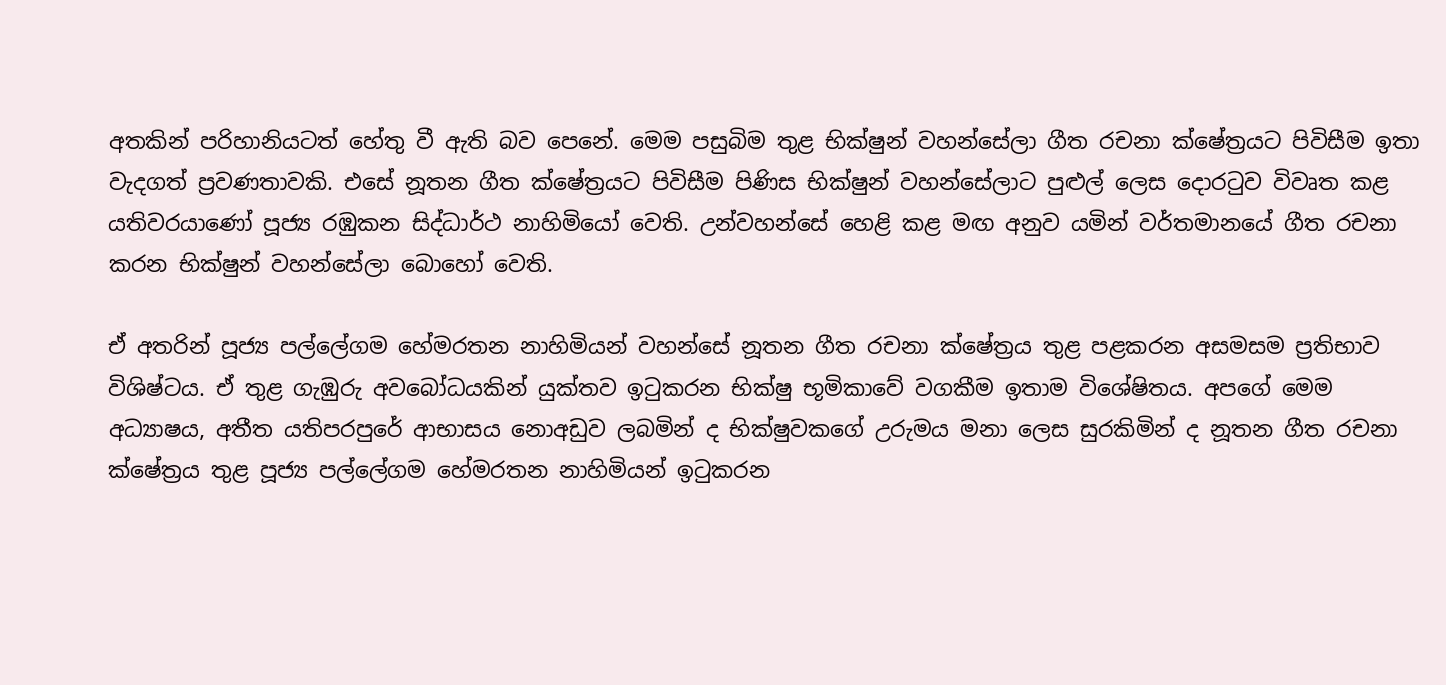අතකින් පරිහානියටත් හේතු වී ඇති බව පෙනේ. මෙම පසුබිම තුළ භික්ෂුන් වහන්සේලා ගීත රචනා ක්ෂේත්‍රයට පිවිසීම ඉතා වැදගත් ප්‍රවණතාවකි. එසේ නූතන ගීත ක්ෂේත්‍රයට පිවිසීම පිණිස භික්ෂුන් වහන්සේලාට පුළුල් ලෙස දොරටුව විවෘත කළ යතිවරයාණෝ පූජ්‍ය රඹුකන සිද්ධාර්ථ නාහිමියෝ වෙති. උන්වහන්සේ හෙළි කළ මඟ අනුව යමින් වර්තමානයේ ගීත රචනා කරන භික්ෂුන් වහන්සේලා බොහෝ වෙති.

ඒ අතරින් පූජ්‍ය පල්ලේගම හේමරතන නාහිමියන් වහන්සේ නූතන ගීත රචනා ක්ෂේත්‍රය තුළ පළකරන අසමසම ප්‍රතිභාව විශිෂ්ටය. ඒ තුළ ගැඹුරු අවබෝධයකින් යුක්තව ඉටුකරන භික්ෂු භූමිකාවේ වගකීම ඉතාම විශේෂිතය. අපගේ මෙම අධ්‍යාෂය, අතීත යතිපරපුරේ ආභාසය නොඅඩුව ලබමින් ද භික්ෂුවකගේ උරුමය මනා ලෙස සුරකිමින් ද නූතන ගීත රචනා ක්ෂේත්‍රය තුළ පූජ්‍ය පල්ලේගම හේමරතන නාහිමියන් ඉටුකරන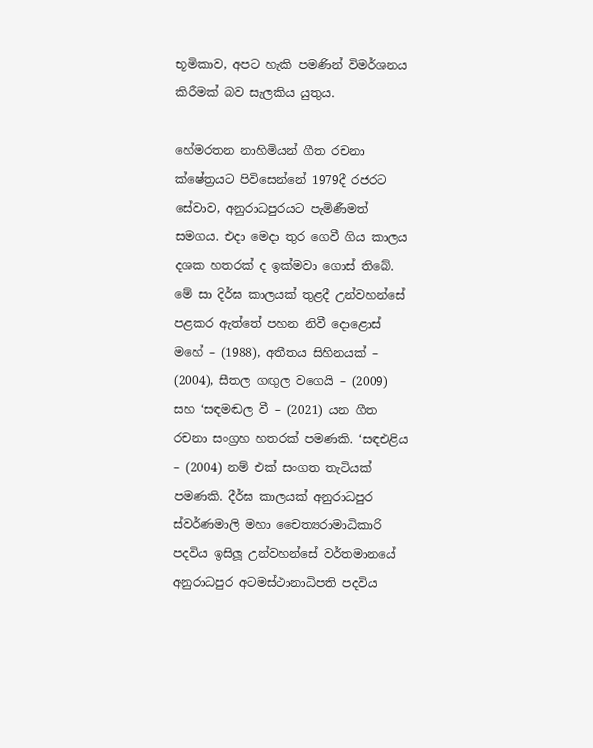භූමිකාව, අපට හැකි පමණින් විමර්ශනය කිරීමක් බව සැලකිය යුතුය.

හේමරතන නාහිමියන් ගීත රචනා ක්ෂේත්‍රයට පිවිසෙන්නේ 1979දී රජරට සේවාව, අනුරාධපුරයට පැමිණීමත් සමගය. එදා මෙදා තුර ගෙවී ගිය කාලය දශක හතරක් ද ඉක්මවා ගොස් තිබේ. මේ සා දිර්ඝ කාලයක් තුළදී උන්වහන්සේ පළකර ඇත්තේ පහන නිවී දොළොස් මහේ – (1988), අතීතය සිහිනයක් – (2004), සීතල ගඟුල වගෙයි – (2009) සහ ‘සඳමඬල වී – (2021) යන ගීත රචනා සංග්‍රහ හතරක් පමණකි. ‘සඳඑළිය – (2004) නම් එක් සංගත තැටියක් පමණකි. දීර්ඝ කාලයක් අනුරාධපුර ස්වර්ණමාලි මහා චෛත්‍යරාමාධිකාරි පදවිය ඉසිලූ උන්වහන්සේ වර්තමානයේ අනුරාධපුර අටමස්ථානාධිපති පදවිය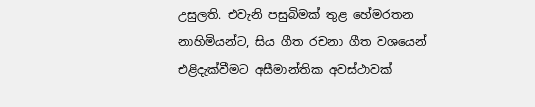උසුලති. එවැනි පසුබිමක් තුළ හේමරතන නාහිමියන්ට, සිය ගීත රචනා ගීත වශයෙන් එළිදැක්වීමට අසීමාන්තික අවස්ථාවක්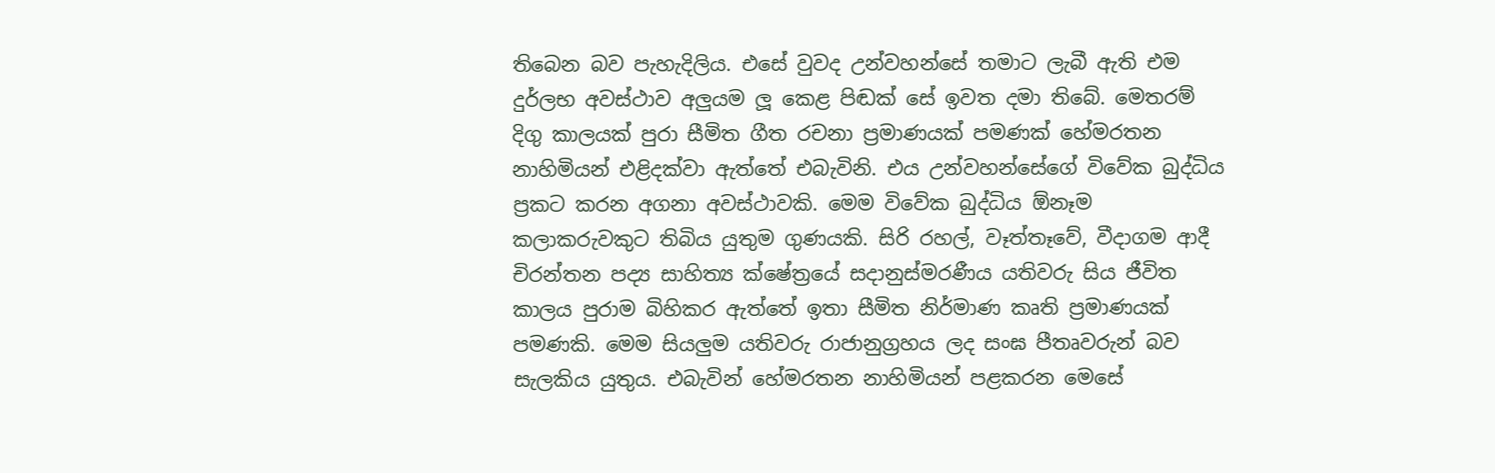තිබෙන බව පැහැදිලිය. එසේ වුවද උන්වහන්සේ තමාට ලැබී ඇති එම දුර්ලභ අවස්ථාව අලුයම ලූ කෙළ පිඬක් සේ ඉවත දමා තිබේ. මෙතරම් දිගු කාලයක් පුරා සීමිත ගීත රචනා ප්‍රමාණයක් පමණක් හේමරතන නාහිමියන් එළිදක්වා ඇත්තේ එබැවිනි. එය උන්වහන්සේගේ විවේක බුද්ධිය ප්‍රකට කරන අගනා අවස්ථාවකි. මෙම විවේක බුද්ධිය ඕනෑම කලාකරුවකුට තිබිය යුතුම ගුණයකි. සිරි රහල්, වෑත්තෑවේ, වීදාගම ආදී චිරන්තන පද්‍ය සාහිත්‍ය ක්ෂේත්‍රයේ සදානුස්මරණීය යතිවරු සිය ජීවිත කාලය පුරාම බිහිකර ඇත්තේ ඉතා සීමිත නිර්මාණ කෘති ප්‍රමාණයක් පමණකි. මෙම සියලුම යතිවරු රාජානුග්‍රහය ලද සංඝ පීතෘවරුන් බව සැලකිය යුතුය. එබැවින් හේමරතන නාහිමියන් පළකරන මෙසේ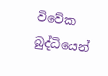විවේක බුද්ධියෙන්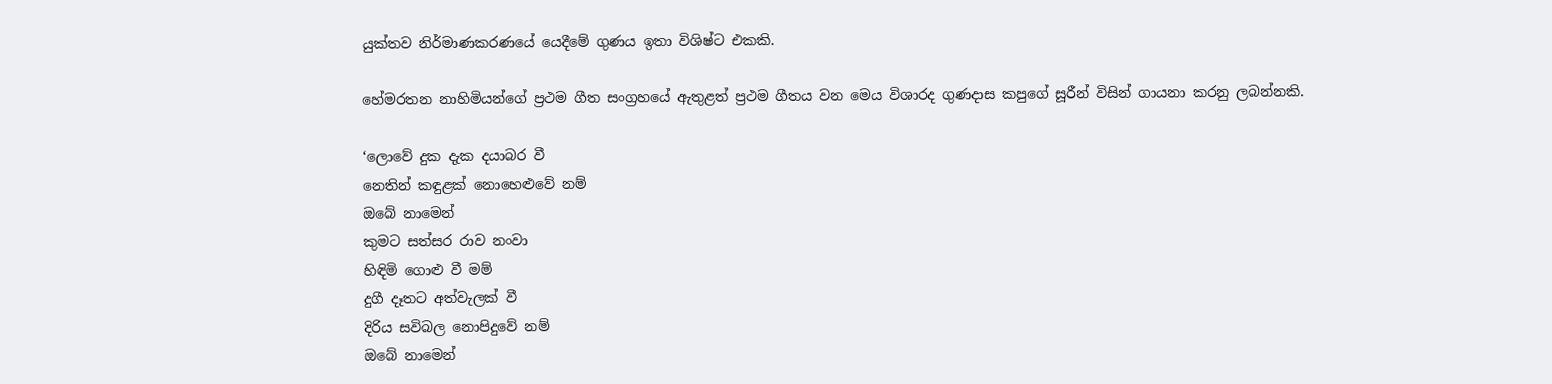යුක්තව නිර්මාණකරණයේ යෙදීමේ ගුණය ඉතා විශිෂ්ට එකකි.

හේමරතන නාහිමියන්ගේ ප්‍රථම ගීත සංග්‍රහයේ ඇතුළත් ප්‍රථම ගීතය වන මෙය විශාරද ගුණදාස කපුගේ සූරීන් විසින් ගායනා කරනු ලබන්නකි.

‘ලොවේ දුක දැක දයාබර වී
නෙතින් කඳුළක් නොහෙළුවේ නම්
ඔබේ නාමෙන්
කුමට සත්සර රාව නංවා
හිඳිමි ගොළු වී මම්
දුගී දෑතට අත්වැලක් වී
දිරිය සවිබල නොපිදුවේ නම්
ඔබේ නාමෙන්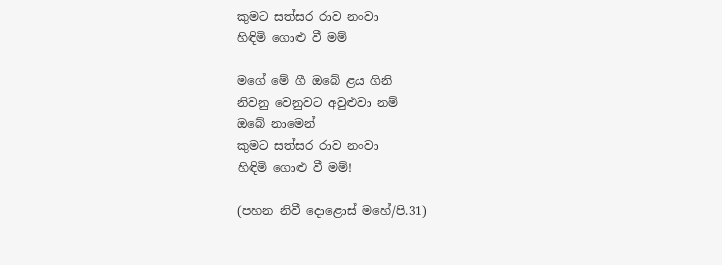කුමට සත්සර රාව නංවා
හිඳිමි ගොළු වී මම්

මගේ මේ ගී ඔබේ ළය ගිනි
නිවනු වෙනුවට අවුළුවා නම්
ඔබේ නාමෙන්
කුමට සත්සර රාව නංවා
හිඳිමි ගොළු වී මම්!

(පහන නිවී දොළොස් මහේ/පි.31)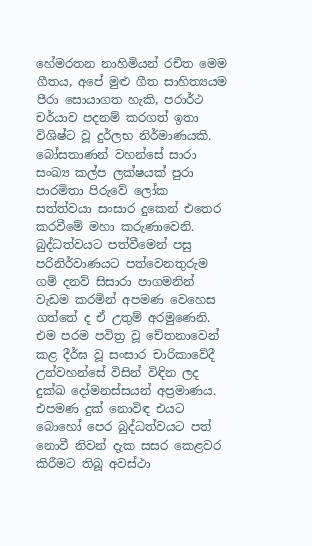හේමරතන නාහිමියන් රචිත මෙම ගීතය, අපේ මුළු ගීත සාහිත්‍යයම පීරා සොයාගත හැකි, පරාර්ථ චර්යාව පදනම් කරගත් ඉතා විශිෂ්ට වූ දුර්ලභ නිර්මාණයකි. බෝසතාණන් වහන්සේ සාරා සංඛ්‍ය කල්ප ලක්ෂයක් පුරා පාරමිතා පිරුවේ ලෝක සත්ත්වයා සංසාර දුකෙන් එතෙර කරවීමේ මහා කරුණාවෙනි. බුද්ධත්වයට පත්වීමෙන් පසු පරිනිර්වාණයට පත්වෙනතුරුම ගම් දනව් සිසාරා පාගමනින් වැඩම කරමින් අපමණ වෙහෙස ගත්තේ ද ඒ උතුම් අරමුණෙනි. එම පරම පවිත්‍ර වූ චේතනාවෙන් කළ දීර්ඝ වූ සංසාර චාරිකාවේදී උන්වහන්සේ විසින් විඳින ලද දුක්ඛ දෝමනස්සයන් අප්‍රමාණය. එපමණ දුක් නොවිඳ එයට බොහෝ පෙර බුද්ධත්වයට පත් නොවී නිවන් දැක සසර කෙළවර කිරීමට තිබූ අවස්ථා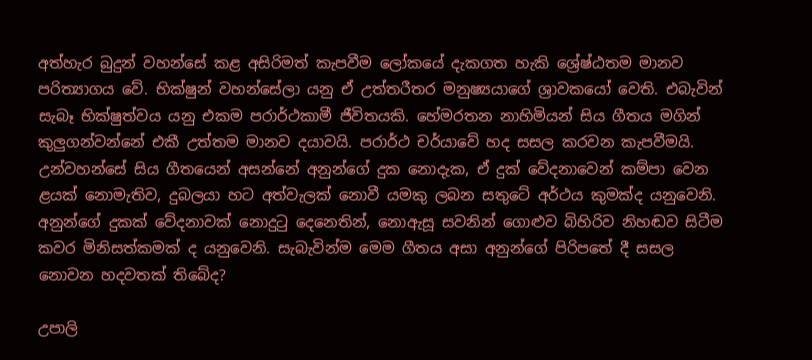අත්හැර බුදුන් වහන්සේ කළ අසිරිමත් කැපවීම ලෝකයේ දැකගත හැකි ශ්‍රේෂ්ඨතම මානව පරිත්‍යාගය වේ. භික්ෂුන් වහන්සේලා යනු ඒ උත්තරීතර මනුෂ්‍යයාගේ ශ්‍රාවකයෝ වෙති. එබැවින් සැබෑ භික්ෂුත්වය යනු එකම පරාර්ථකාමී ජීවිතයකි. හේමරතන නාහිමියන් සිය ගීතය මගින් කුලුගන්වන්නේ එකී උත්තම මානව දයාවයි. පරාර්ථ චර්යාවේ හද සසල කරවන කැපවීමයි. උන්වහන්සේ සිය ගීතයෙන් අසන්නේ අනුන්ගේ දුක නොදැක, ඒ දුක් වේදනාවෙන් කම්පා වෙන ළයක් නොමැතිව, දුබලයා හට අත්වැලක් නොවී යමකු ලබන සතුටේ අර්ථය කුමක්ද යනුවෙනි. අනුන්ගේ දුකක් වේදනාවක් නොදුටු දෙනෙතින්, නොඇසූ සවනින් ගොළුව බිහිරිව නිහඬව සිටීම කවර මිනිසත්කමක් ද යනුවෙනි. සැබැවින්ම මෙම ගීතය අසා අනුන්ගේ පිරිපතේ දී සසල නොවන හදවතක් තිබේද?

උපාලි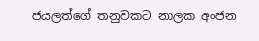ජයලත්ගේ තනුවකට නාලක අංජන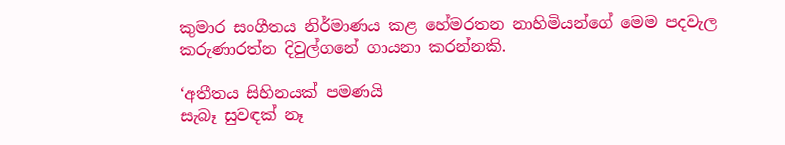කුමාර සංගීතය නිර්මාණය කළ හේමරතන නාහිමියන්ගේ මෙම පදවැල කරුණාරත්න දිවුල්ගනේ ගායනා කරන්නකි.

‘අතීතය සිහිනයක් පමණයි
සැබෑ සුවඳක් නෑ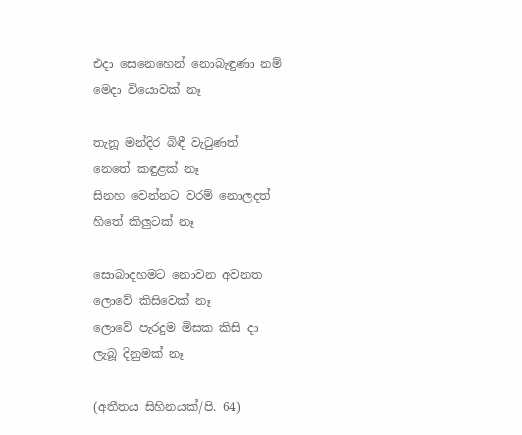එදා සෙනෙහෙන් නොබැඳුණා නම්
මෙදා වියොවක් නෑ

තැනූ මන්දිර බිඳී වැටුණත්
නෙතේ කඳුළක් නෑ
සිනහ වෙන්නට වරම් නොලදත්
හිතේ කිලුටක් නෑ

සොබාදහමට නොවන අවනත
ලොවේ කිසිවෙක් නෑ
ලොවේ පැරදුම මිසක කිසි දා
ලැබූ දිනුමක් නෑ

(අතීතය සිහිනයක්/පි. 64)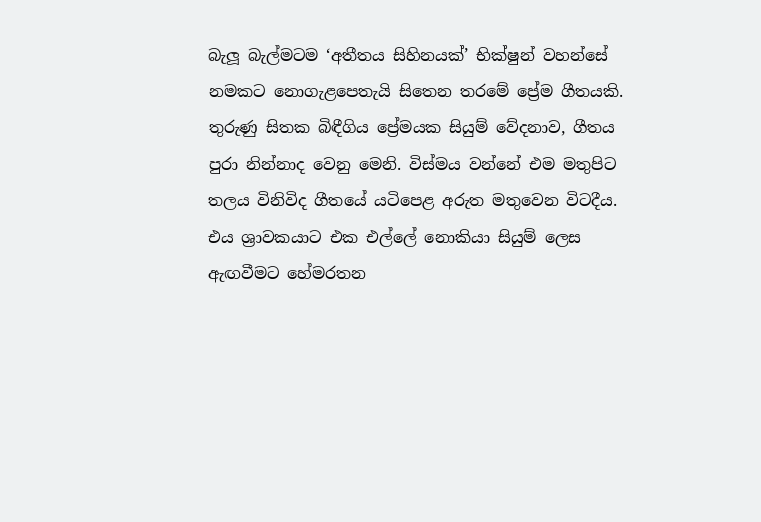බැලූ බැල්මටම ‘අතීතය සිහිනයක්’ භික්ෂුන් වහන්සේ නමකට නොගැළපෙතැයි සිතෙන තරමේ ප්‍රේම ගීතයකි. තුරුණු සිතක බිඳීගිය ප්‍රේමයක සියුම් වේදනාව, ගීතය පුරා නින්නාද වෙනු මෙනි. විස්මය වන්නේ එම මතුපිට තලය විනිවිද ගීතයේ යටිපෙළ අරුත මතුවෙන විටදීය. එය ශ්‍රාවකයාට එක එල්ලේ නොකියා සියුම් ලෙස ඇඟවීමට හේමරතන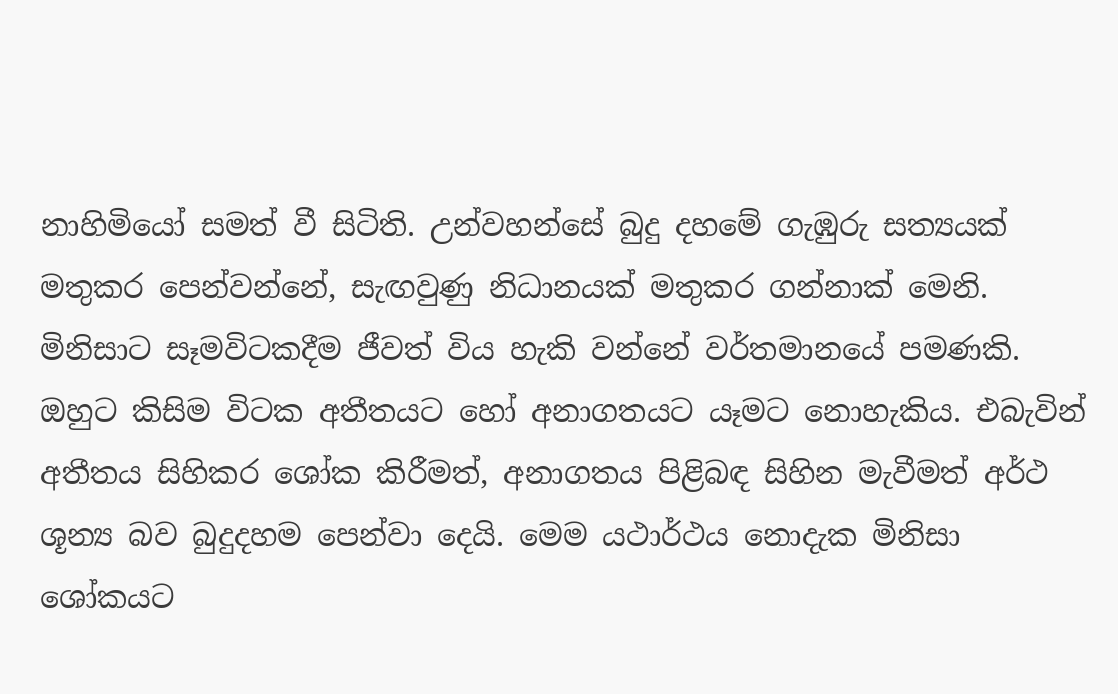නාහිමියෝ සමත් වී සිටිති. උන්වහන්සේ බුදු දහමේ ගැඹුරු සත්‍යයක් මතුකර පෙන්වන්නේ, සැඟවුණු නිධානයක් මතුකර ගන්නාක් මෙනි. මිනිසාට සෑමවිටකදීම ජීවත් විය හැකි වන්නේ වර්තමානයේ පමණකි. ඔහුට කිසිම විටක අතීතයට හෝ අනාගතයට යෑමට නොහැකිය. එබැවින් අතීතය සිහිකර ශෝක කිරීමත්, අනාගතය පිළිබඳ සිහින මැවීමත් අර්ථ ශූන්‍ය බව බුදුදහම පෙන්වා දෙයි. මෙම යථාර්ථය නොදැක මිනිසා ශෝකයට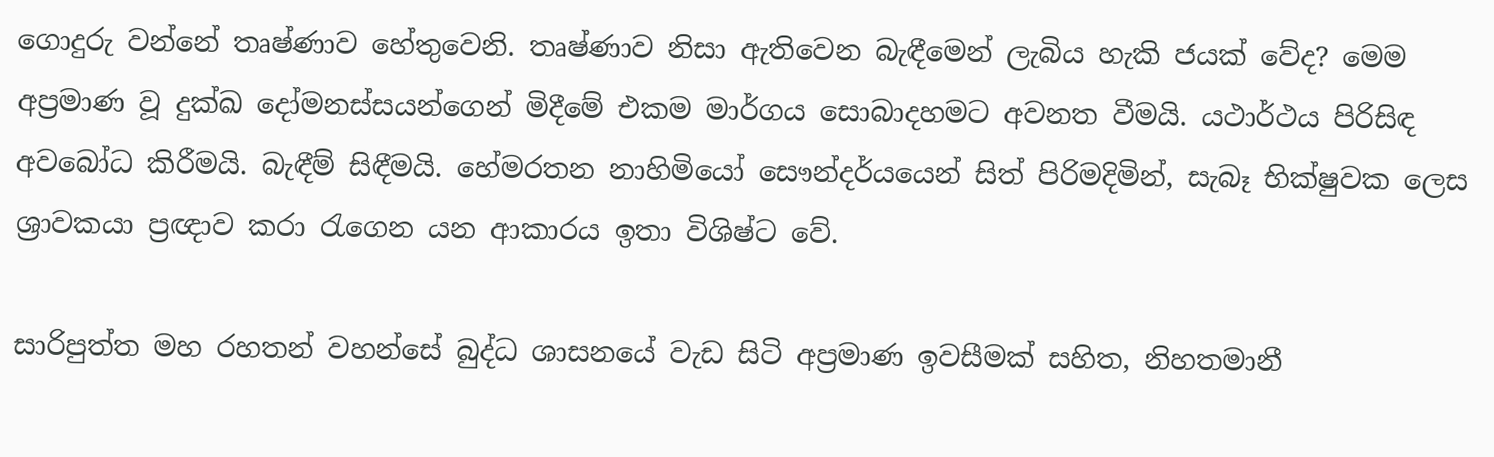ගොදුරු වන්නේ තෘෂ්ණාව හේතුවෙනි. තෘෂ්ණාව නිසා ඇතිවෙන බැඳීමෙන් ලැබිය හැකි ජයක් වේද? මෙම අප්‍රමාණ වූ දුක්ඛ දෝමනස්සයන්ගෙන් මිදීමේ එකම මාර්ගය සොබාදහමට අවනත වීමයි. යථාර්ථය පිරිසිඳ අවබෝධ කිරීමයි. බැඳීම් සිඳීමයි. හේමරතන නාහිමියෝ සෞන්දර්යයෙන් සිත් පිරිමදිමින්, සැබෑ භික්ෂුවක ලෙස ශ්‍රාවකයා ප්‍රඥාව කරා රැගෙන යන ආකාරය ඉතා විශිෂ්ට වේ.

සාරිපුත්ත මහ රහතන් වහන්සේ බුද්ධ ශාසනයේ වැඩ සිටි අප්‍රමාණ ඉවසීමක් සහිත, නිහතමානී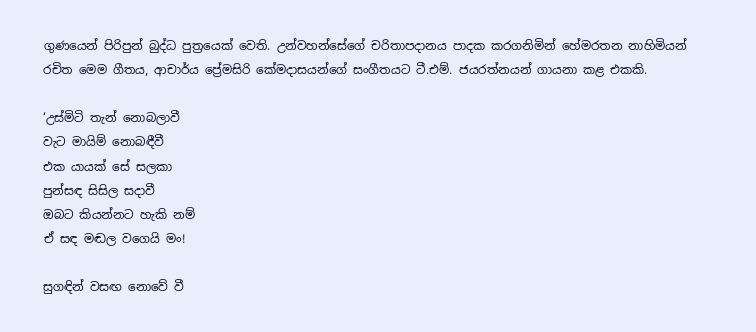ගුණයෙන් පිරිපුන් බුද්ධ පුත්‍රයෙක් වෙති. උන්වහන්සේගේ චරිතාපදානය පාදක කරගනිමින් හේමරතන නාහිමියන් රචිත මෙම ගීතය, ආචාර්ය ප්‍රේමසිරි කේමදාසයන්ගේ සංගීතයට ටී.එම්. ජයරත්නයන් ගායනා කළ එකකි.

‘උස්මිටි තැන් නොබලාවී
වැට මායිම් නොබඳීවී
එක යායක් සේ සලකා
පුන්සඳ සිසිල සදාවී
ඔබට කියන්නට හැකි නම්
ඒ සඳ මඬල වගෙයි මං!

සුගඳින් වසඟ නොවේ වී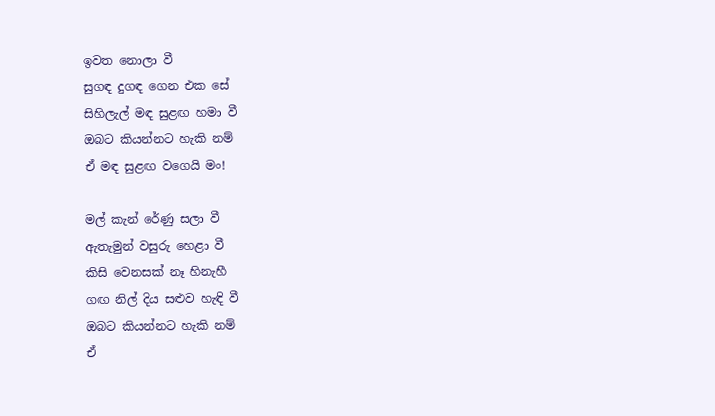ඉවත නොලා වී
සුගඳ දුගඳ ගෙන එක සේ
සිහිලැල් මඳ සුළඟ හමා වී
ඔබට කියන්නට හැකි නම්
ඒ මඳ සුළඟ වගෙයි මං!

මල් කැන් රේණු සලා වී
ඇතැමුන් වසුරු හෙළා වී
කිසි වෙනසක් නෑ හිනැහී
ගඟ නිල් දිය සළුව හැඳි වී
ඔබට කියන්නට හැකි නම්
ඒ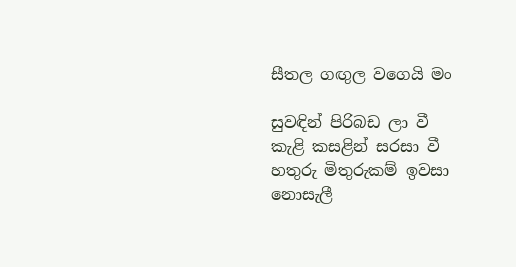සීතල ගඟුල වගෙයි මං

සුවඳින් පිරිබඩ ලා වී
කැළි කසළින් සරසා වී
හතුරු මිතුරුකම් ඉවසා
නොසැලී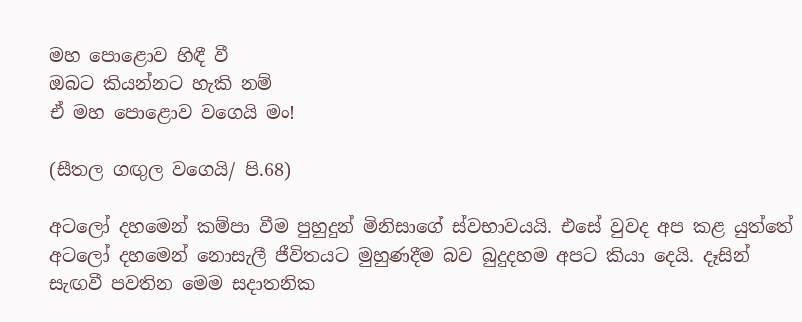මහ පොළොව හිඳී වී
ඔබට කියන්නට හැකි නම්
ඒ මහ පොළොව වගෙයි මං!

(සීතල ගඟුල වගෙයි/ පි.68)

අටලෝ දහමෙන් කම්පා වීම පුහුදුන් මිනිසාගේ ස්වභාවයයි. එසේ වුවද අප කළ යුත්තේ අටලෝ දහමෙන් නොසැලී ජීවිතයට මුහුණදීම බව බුදුදහම අපට කියා දෙයි. දෑසින් සැඟවී පවතින මෙම සදාතනික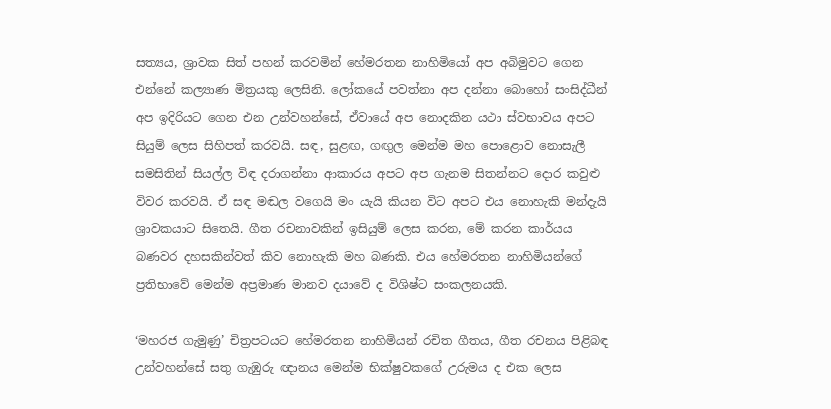සත්‍යය, ශ්‍රාවක සිත් පහන් කරවමින් හේමරතන නාහිමියෝ අප අබිමුවට ගෙන එන්නේ කල්‍යාණ මිත්‍රයකු ලෙසිනි. ලෝකයේ පවත්නා අප දන්නා බොහෝ සංසිද්ධීන් අප ඉදිරියට ගෙන එන උන්වහන්සේ, ඒවායේ අප නොදකින යථා ස්වභාවය අපට සියුම් ලෙස සිහිපත් කරවයි. සඳ, සුළඟ, ගඟුල මෙන්ම මහ පොළොව නොසැලී සමසිතින් සියල්ල විඳ දරාගන්නා ආකාරය අපට අප ගැනම සිතන්නට දොර කවුළු විවර කරවයි. ඒ සඳ මඬල වගෙයි මං යැයි කියන විට අපට එය නොහැකි මන්දැයි ශ්‍රාවකයාට සිතෙයි. ගීත රචනාවකින් ඉසියුම් ලෙස කරන, මේ කරන කාර්යය බණවර දහසකින්වත් කිව නොහැකි මහ බණකි. එය හේමරතන නාහිමියන්ගේ ප්‍රතිභාවේ මෙන්ම අප්‍රමාණ මානව දයාවේ ද විශිෂ්ට සංකලනයකි.

‘මහරජ ගැමුණු’ චිත්‍රපටයට හේමරතන නාහිමියන් රචිත ගීතය, ගීත රචනය පිළිබඳ උන්වහන්සේ සතු ගැඹුරු ඥානය මෙන්ම භික්ෂුවකගේ උරුමය ද එක ලෙස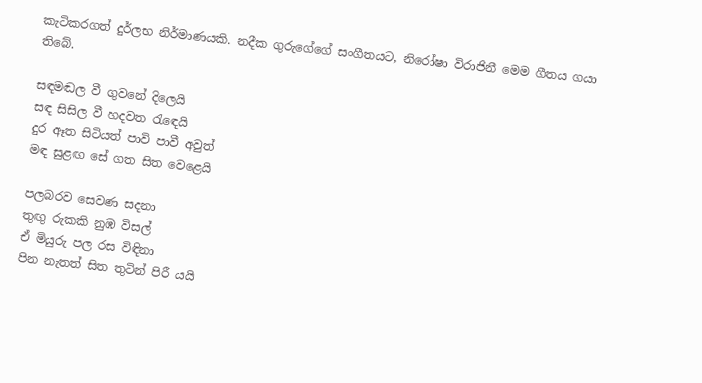කැටිකරගත් දුර්ලභ නිර්මාණයකි. නදීක ගුරුගේගේ සංගීතයට, නිරෝෂා විරාජිනී මෙම ගීතය ගයා තිබේ.

සඳමඬල වී ගුවනේ දිලෙයි
සඳ සිසිල වී හදවත රැඳෙයි
දුර ඈත සිටියත් පාවි පාවී අවුත්
මඳ සුළඟ සේ ගත සිත වෙළෙයි

පලබරව සෙවණ සදනා
තුඟු රුකකි නුඹ විසල්
ඒ මියුරු පල රස විඳිනා
පින නැතත් සිත තුටින් පිරී යයි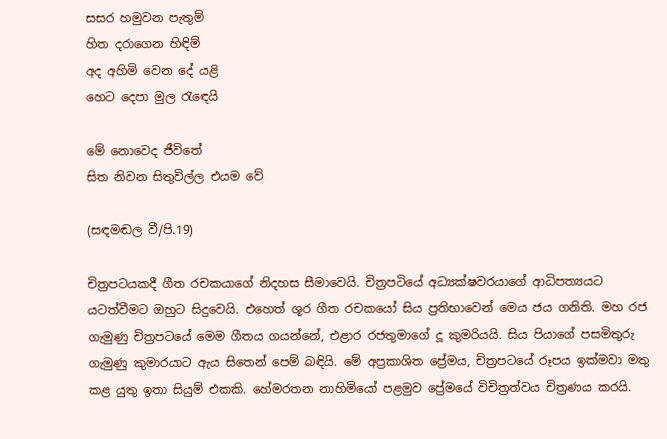සසර හමුවන පැතුම්
හිත දරාගෙන හිඳිම්
අද අහිමි වෙන දේ යළි
හෙට දෙපා මුල රැඳෙයි

මේ නොවෙද ජීවිතේ
සිත නිවන සිතුවිල්ල එයම වේ

(සඳමඬල වී/පි.19)

චිත්‍රපටයකදී ගීත රචකයාගේ නිදහස සීමාවෙයි. චිත්‍රපටියේ අධ්‍යක්ෂවරයාගේ ආධිපත්‍යයට යටත්වීමට ඔහුට සිදුවෙයි. එහෙත් ශූර ගීත රචකයෝ සිය ප්‍රතිභාවෙන් මෙය ජය ගනිති. මහ රජ ගැමුණු චිත්‍රපටයේ මෙම ගීතය ගයන්නේ, එළාර රජතුමාගේ දූ කුමරියයි. සිය පියාගේ පසමිතුරු ගැමුණු කුමාරයාට ඇය සිතෙන් පෙම් බඳියි. මේ අප්‍රකාශිත ප්‍රේමය, චිත්‍රපටයේ රූපය ඉක්මවා මතු කළ යුතු ඉතා සියුම් එකකි. හේමරතන නාහිමියෝ පළමුව ප්‍රේමයේ විචිත්‍රත්වය චිත්‍රණය කරයි.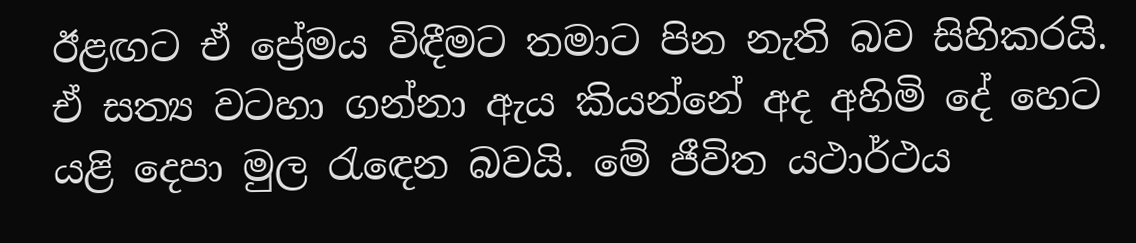ඊළඟට ඒ ප්‍රේමය විඳීමට තමාට පින නැති බව සිහිකරයි. ඒ සත්‍ය වටහා ගන්නා ඇය කියන්නේ අද අහිමි දේ හෙට යළි දෙපා මුල රැඳෙන බවයි. මේ ජීවිත යථාර්ථය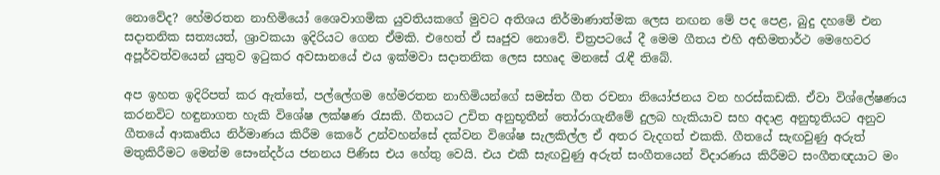නොවේද? හේමරතන නාහිමියෝ ශෛවාගමික යුවතියකගේ මුවට අතිශය නිර්මාණාත්මක ලෙස නඟන මේ පද පෙළ, බුදු දහමේ එන සදාතනික සත්‍යයත්, ශ්‍රාවකයා ඉදිරියට ගෙන ඒමකි. එහෙත් ඒ සෘජුව නොවේ. චිත්‍රපටයේ දී මෙම ගීතය එහි අභිමතාර්ථ මෙහෙවර අපූර්වත්වයෙන් යුතුව ඉටුකර අවසානයේ එය ඉක්මවා සදාතනික ලෙස සහෘද මනසේ රැඳී තිබේ.

අප ඉහත ඉදිරිපත් කර ඇත්තේ, පල්ලේගම හේමරතන නාහිමියන්ගේ සමස්ත ගීත රචනා නියෝජනය වන හරස්කඩකි. ඒවා විශ්ලේෂණය කරනවිට හඳුනාගත හැකි විශේෂ ලක්ෂණ රැසකි. ගීතයට උචිත අනුභූතීන් තෝරාගැනීමේ දුලබ හැකියාව සහ අදාළ අනුභූතියට අනුව ගීතයේ ආකෘතිය නිර්මාණය කිරීම කෙරේ උන්වහන්සේ දක්වන විශේෂ සැලකිල්ල ඒ අතර වැදගත් එකකි. ගීතයේ සැඟවුණු අරුත් මතුකිරීමට මෙන්ම සෞන්දර්ය ජනනය පිණිස එය හේතු වෙයි. එය එකී සැඟවුණු අරුත් සංගීතයෙන් විදාරණය කිරීමට සංගීතඥයාට මං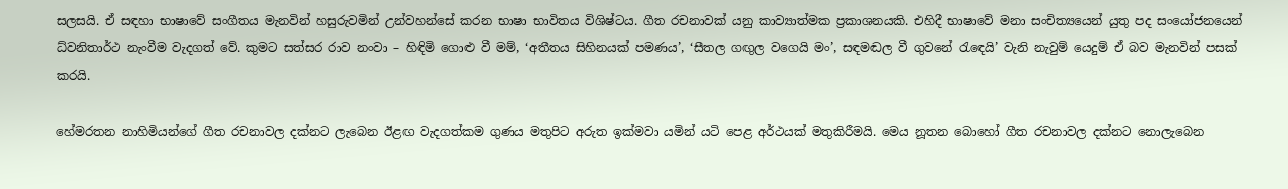සලසයි. ඒ සඳහා භාෂාවේ සංගීතය මැනවින් හසුරුවමින් උන්වහන්සේ කරන භාෂා භාවිතය විශිෂ්ටය. ගීත රචනාවක් යනු කාව්‍යාත්මක ප්‍රකාශනයකි. එහිදී භාෂාවේ මනා සංචිත්‍යයෙන් යුතු පද සංයෝජනයෙන් ධ්වනිතාර්ථ නැංවීම වැදගත් වේ. කුමට සත්සර රාව නංවා – හිඳිමි ගොළු වී මම්, ‘අතීතය සිහිනයක් පමණය’, ‘සීතල ගඟුල වගෙයි මං’, සඳමඬල වී ගුවනේ රැඳෙයි’ වැනි නැවුම් යෙදුම් ඒ බව මැනවින් පසක් කරයි.

හේමරතන නාහිමියන්ගේ ගීත රචනාවල දක්නට ලැබෙන ඊළඟ වැදගත්කම ගුණය මතුපිට අරුත ඉක්මවා යමින් යටි පෙළ අර්ථයක් මතුකිරීමයි. මෙය නූතන බොහෝ ගීත රචනාවල දක්නට නොලැබෙන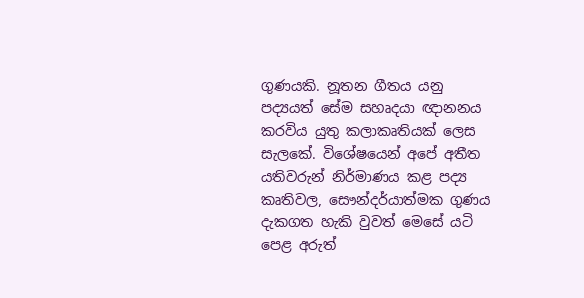ගුණයකි. නූතන ගීතය යනු පද්‍යයත් සේම සහෘදයා ඥානනය කරවිය යුතු කලාකෘතියක් ලෙස සැලකේ. විශේෂයෙන් අපේ අතීත යතිවරුන් නිර්මාණය කළ පද්‍ය කෘතිවල, සෞන්දර්යාත්මක ගුණය දැකගත හැකි වුවත් මෙසේ යටි පෙළ අරුත්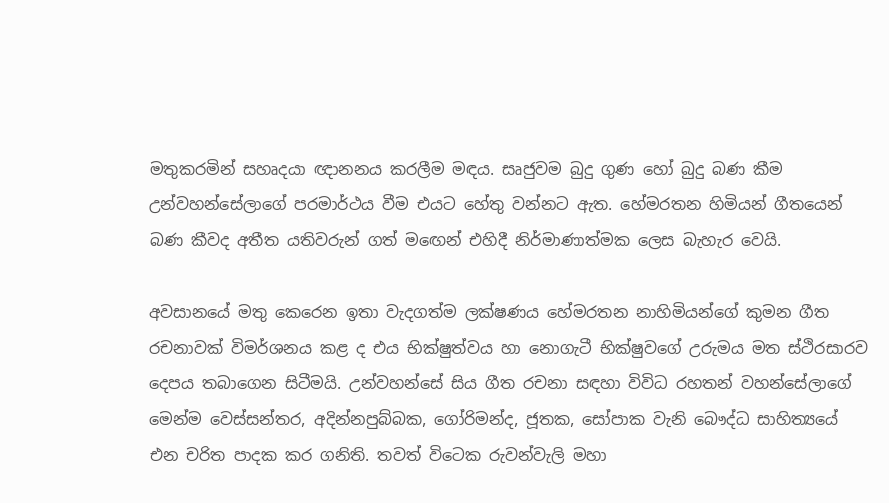මතුකරමින් සහෘදයා ඥානනය කරලීම මඳය. සෘජුවම බුදු ගුණ හෝ බුදු බණ කීම උන්වහන්සේලාගේ පරමාර්ථය වීම එයට හේතු වන්නට ඇත. හේමරතන හිමියන් ගීතයෙන් බණ කීවද අතීත යතිවරුන් ගත් මඟෙන් එහිදී නිර්මාණාත්මක ලෙස බැහැර වෙයි.

අවසානයේ මතු කෙරෙන ඉතා වැදගත්ම ලක්ෂණය හේමරතන නාහිමියන්ගේ කුමන ගීත රචනාවක් විමර්ශනය කළ ද එය භික්ෂුත්වය හා නොගැටී භික්ෂුවගේ උරුමය මත ස්ථිරසාරව දෙපය තබාගෙන සිටීමයි. උන්වහන්සේ සිය ගීත රචනා සඳහා විවිධ රහතන් වහන්සේලාගේ මෙන්ම වෙස්සන්තර, අදින්නපුබ්බක, ගෝරිමන්ද, ජූතක, සෝපාක වැනි බෞද්ධ සාහිත්‍යයේ එන චරිත පාදක කර ගනිති. තවත් විටෙක රුවන්වැලි මහා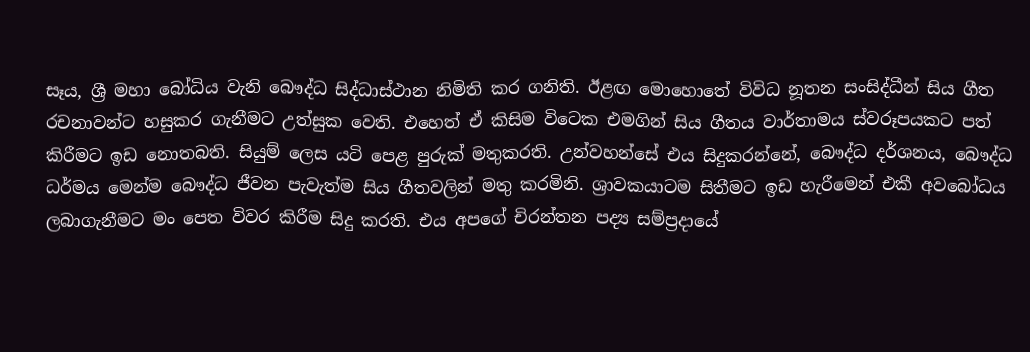සෑය, ශ්‍රී මහා බෝධිය වැනි බෞද්ධ සිද්ධාස්ථාන නිමිති කර ගනිති. ඊළඟ මොහොතේ විවිධ නූතන සංසිද්ධීන් සිය ගීත රචනාවන්ට හසුකර ගැනීමට උත්සුක වෙති. එහෙත් ඒ කිසිම විටෙක එමගින් සිය ගීතය වාර්තාමය ස්වරූපයකට පත් කිරීමට ඉඩ නොතබති. සියුම් ලෙස යටි පෙළ පුරුක් මතුකරති. උන්වහන්සේ එය සිදුකරන්නේ, බෞද්ධ දර්ශනය, බෞද්ධ ධර්මය මෙන්ම බෞද්ධ ජීවන පැවැත්ම සිය ගීතවලින් මතු කරමිනි. ශ්‍රාවකයාටම සිතීමට ඉඩ හැරීමෙන් එකී අවබෝධය ලබාගැනීමට මං පෙත විවර කිරීම සිදු කරති. එය අපගේ චිරන්තන පද්‍ය සම්ප්‍රදායේ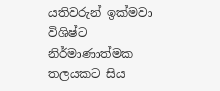යතිවරුන් ඉක්මවා විශිෂ්ට නිර්මාණාත්මක තලයකට සිය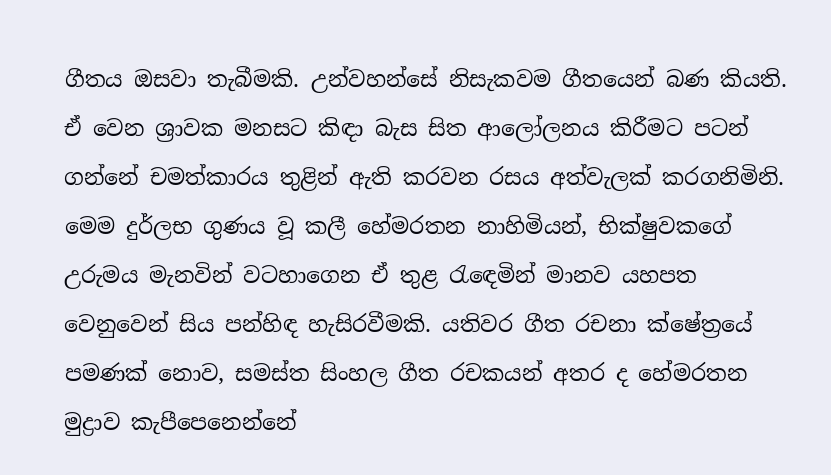ගීතය ඔසවා තැබීමකි. උන්වහන්සේ නිසැකවම ගීතයෙන් බණ කියති. ඒ වෙන ශ්‍රාවක මනසට කිඳා බැස සිත ආලෝලනය කිරීමට පටන් ගන්නේ චමත්කාරය තුළින් ඇති කරවන රසය අත්වැලක් කරගනිමිනි. මෙම දුර්ලභ ගුණය වූ කලී හේමරතන නාහිමියන්, භික්ෂුවකගේ උරුමය මැනවින් වටහාගෙන ඒ තුළ රැඳෙමින් මානව යහපත වෙනුවෙන් සිය පන්හිඳ හැසිරවීමකි. යතිවර ගීත රචනා ක්ෂේත්‍රයේ පමණක් නොව, සමස්ත සිංහල ගීත රචකයන් අතර ද හේමරතන මුද්‍රාව කැපීපෙනෙන්නේ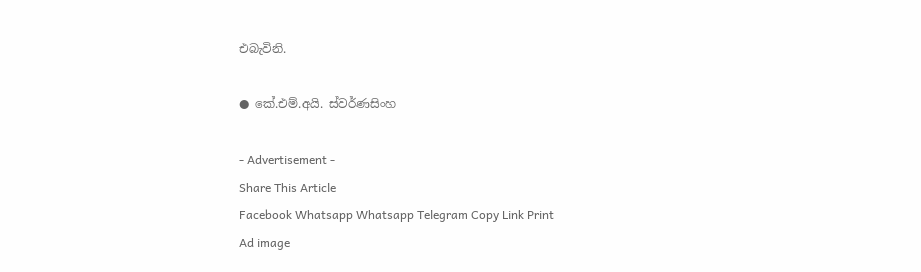එබැවිනි.

● කේ.එම්.අයි. ස්වර්ණසිංහ

- Advertisement -
Share This Article
Facebook Whatsapp Whatsapp Telegram Copy Link Print
Ad image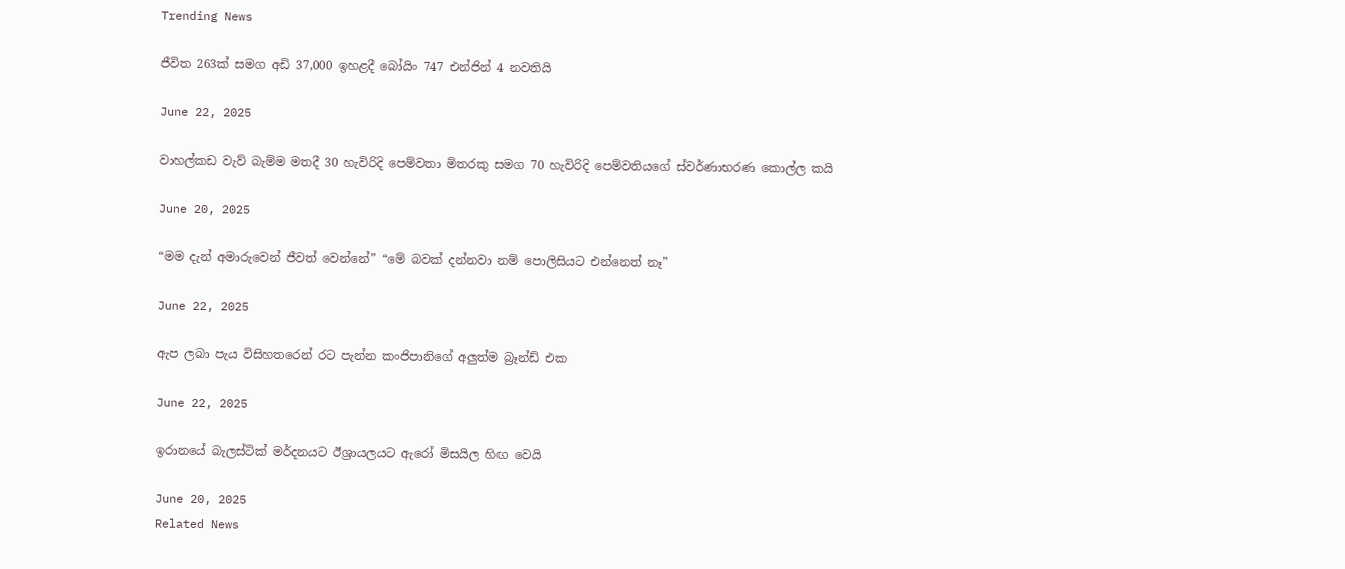Trending News

ජීවිත 263ක් සමග අඩි 37,000 ඉහළදී බෝයිං 747 එන්ජින් 4 නවතියි

June 22, 2025

වාහල්කඩ වැව් බැම්ම මතදී 30 හැවිරිදි පෙම්වතා මිතරකු සමග 70 හැවිරිදි පෙම්වතියගේ ස්වර්ණාභරණ කොල්ල කයි

June 20, 2025

“මම දැන් අමාරුවෙන් ජීවත් වෙන්නේ” “මේ බවක් දන්නවා නම් පොලිසියට එන්නෙත් නෑ”

June 22, 2025

ඇප ලබා පැය විසිහතරෙන් රට පැන්න කංජිපානිගේ අලුත්ම බ්‍රෑන්ඩ් එක

June 22, 2025

ඉරානයේ බැලස්ටික් මර්දනයට ඊශ්‍රායලයට ඇරෝ මිසයිල හිඟ වෙයි

June 20, 2025
Related News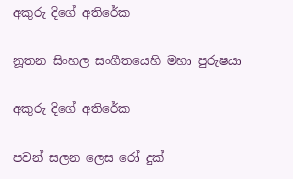අකුරු දිගේ අතිරේක

නූතන සිංහල සංගීතයෙහි මහා පුරුෂයා

අකුරු දිගේ අතිරේක

පවන් සලන ලෙස රෝ දුක්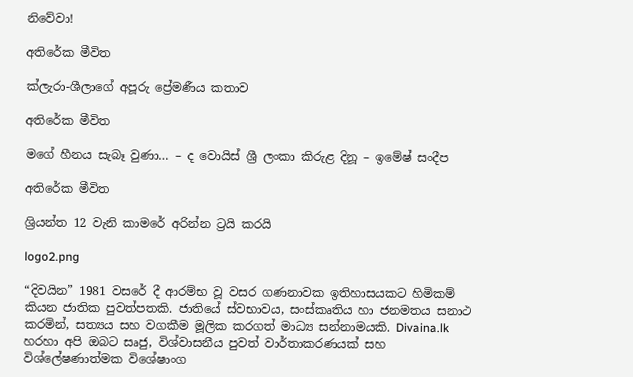නිවේවා!

අතිරේක මීවිත

ක්ලැරා-ශීලාගේ අපූරු ප්‍රේමණීය කතාව

අතිරේක මීවිත

මගේ හීනය සැබෑ වුණා… – ද වොයිස් ශ්‍රී ලංකා කිරුළ දිනූ – ඉමේෂ් සංදීප

අතිරේක මීවිත

ශ්‍රියන්ත 12 වැනි කාමරේ අරින්න ට්‍රයි කරයි

logo2.png

“දිවයින” 1981 වසරේ දී ආරම්භ වූ වසර ගණනාවක ඉතිහාසයකට හිමිකම් කියන ජාතික පුවත්පතකි. ජාතියේ ස්වභාවය, සංස්කෘතිය හා ජනමතය සනාථ කරමින්, සත්‍යය සහ වගකීම මූලික කරගත් මාධ්‍ය සන්නාමයකි. Divaina.lk හරහා අපි ඔබට සෘජු, විශ්වාසනීය පුවත් වාර්තාකරණයක් සහ විශ්ලේෂණාත්මක විශේෂාංග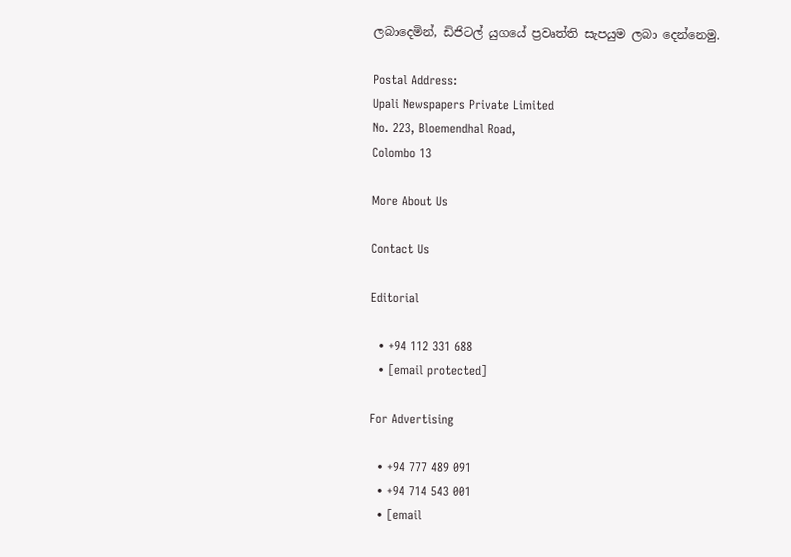ලබාදෙමින්, ඩිජිටල් යුගයේ ප්‍රවෘත්ති සැපයුම ලබා දෙන්නෙමු.

Postal Address:
Upali Newspapers Private Limited
No. 223, Bloemendhal Road,
Colombo 13

More About Us

Contact Us

Editorial

  • +94 112 331 688
  • [email protected]

For Advertising

  • +94 777 489 091
  • +94 714 543 001
  • [email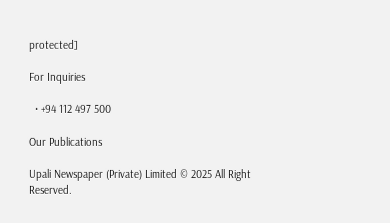protected]

For Inquiries

  • +94 112 497 500

Our Publications

Upali Newspaper (Private) Limited © 2025 All Right Reserved.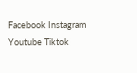Facebook Instagram Youtube Tiktok